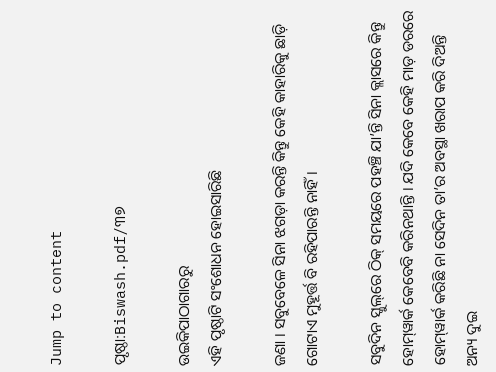Jump to content

ପୃଷ୍ଠା:Biswash.pdf/୩୭

ଉଇକିପାଠାଗାର‌ରୁ
ଏହି ପୃଷ୍ଠାଟି ସଂଶୋଧନ ହୋଇସାରିଛି

ଜଣା । ସବୁବେଳେ ସିନା ଝଗଡ଼ା କରନ୍ତି କିନ୍ତୁ କେହି କାହାରିକୁ ଛାଡ଼ି ଗୋଟାଏ ମୁହୂର୍ତ୍ତ ବି ରହିପାରନ୍ତି ନାହିଁ ।

ସବୁଦିନ ସ୍କୁଲ୍‌ରେ ଠିକ୍ ସମୟରେ ପହଞ୍ଚି ଯା’ନ୍ତି ସିନା କ୍ଲାସରେ କିନ୍ତୁ ହୋମ୍‌ୱାର୍କ କେବେବି କରିନଥାନ୍ତି । ଯଦି କେବେ କେହି ମାଡ଼ ଡରରେ ହୋମ୍‌ୱାର୍କ କରିଛି ନା ସେଦିନ ତା’ର ଅବସ୍ଥା ଖରାପ କରି ଦିଅନ୍ତି ଅନ୍ୟ ଦୁଇ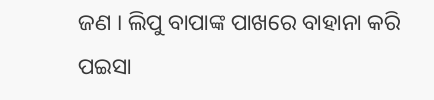ଜଣ । ଲିପୁ ବାପାଙ୍କ ପାଖରେ ବାହାନା କରି ପଇସା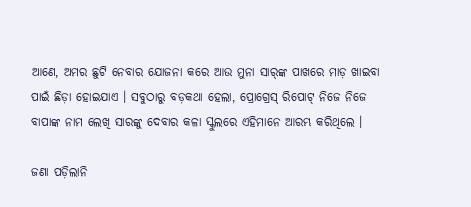ଆଣେ, ଅମର ଛୁଟି ନେବାର ଯୋଜନା କରେ ଆଉ ମୁନା ସାର୍‌ଙ୍କ ପାଖରେ ମାଡ଼ ଖାଇବା ପାଇଁ ଛିଡ଼ା ହୋଇଯାଏ । ସବୁଠାରୁ ବଡ଼କଥା ହେଲା, ପ୍ରୋଗ୍ରେସ୍ ରିପୋଟ୍ ନିଜେ ନିଜେ ବାପାଙ୍କ ନାମ ଲେଖି ସାରଙ୍କୁ ଦେବାର କଳା ସ୍କୁଲରେ ଏହିମାନେ ଆରମ୍ଭ କରିଥିଲେ ।

ଜଣା ପଡ଼ିଲାନି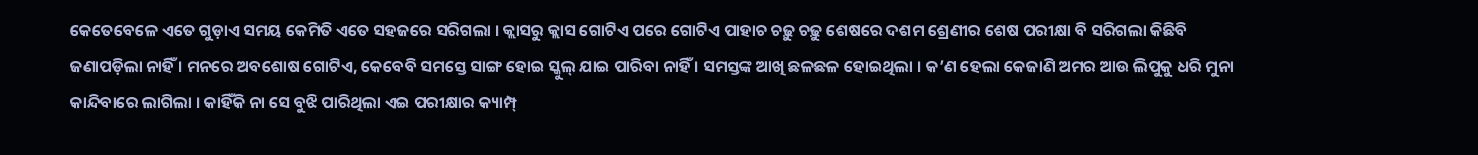କେତେବେଳେ ଏତେ ଗୁଡ଼ାଏ ସମୟ କେମିତି ଏତେ ସହଜରେ ସରିଗଲା । କ୍ଲାସରୁ କ୍ଲାସ ଗୋଟିଏ ପରେ ଗୋଟିଏ ପାହାଚ ଚଢ଼ୁ ଚଢ଼ୁ ଶେଷରେ ଦଶମ ଶ୍ରେଣୀର ଶେଷ ପରୀକ୍ଷା ବି ସରିଗଲା କିଛିବି ଜଣାପଡ଼ିଲା ନାହିଁ । ମନରେ ଅବଶୋଷ ଗୋଟିଏ, କେବେବି ସମସ୍ତେ ସାଙ୍ଗ ହୋଇ ସ୍କୁଲ୍ ଯାଇ ପାରିବା ନାହିଁ । ସମସ୍ତଙ୍କ ଆଖି ଛଳଛଳ ହୋଇଥିଲା । କ’ଣ ହେଲା କେଜାଣି ଅମର ଆଉ ଲିପୁକୁ ଧରି ମୁନା କାନ୍ଦିବାରେ ଲାଗିଲା । କାହିଁକି ନା ସେ ବୁଝି ପାରିଥିଲା ଏଇ ପରୀକ୍ଷାର କ୍ୟାମ୍ପ୍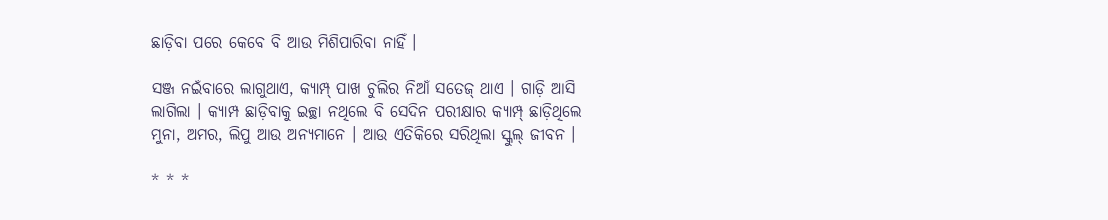ଛାଡ଼ିବା ପରେ କେବେ ବି ଆଉ ମିଶିପାରିବା ନାହିଁ ।

ସଞ୍ଜ ନଇଁବାରେ ଲାଗୁଥାଏ, କ୍ୟାମ୍ପ୍ ପାଖ ଚୁଲିର ନିଆଁ ସତେଜ୍ ଥାଏ । ଗାଡ଼ି ଆସି ଲାଗିଲା । କ୍ୟାମ୍ପ ଛାଡ଼ିବାକୁ ଇଚ୍ଛା ନଥିଲେ ବି ସେଦିନ ପରୀକ୍ଷାର କ୍ୟାମ୍ପ୍ ଛାଡ଼ିଥିଲେ ମୁନା, ଅମର, ଲିପୁ ଆଉ ଅନ୍ୟମାନେ । ଆଉ ଏତିକିରେ ସରିଥିଲା ସ୍କୁଲ୍ ଜୀବନ ।

* * *